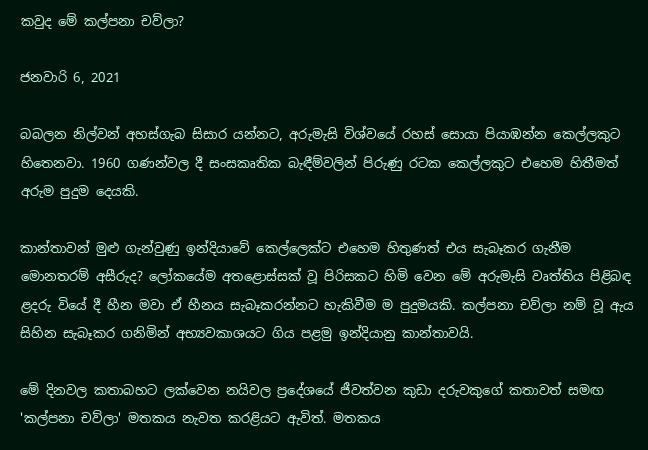කවුද මේ කල්පනා චව්ලා?

ජනවාරි 6, 2021

බබලන නිල්වන් අහස්ගැබ සිසාර යන්නට, අරුමැසි විශ්වයේ රහස් සොයා පියාඹන්න කෙල්ලකුට හිතෙනවා. 1960 ගණන්වල දී සංසකෘතික බැඳීම්වලින් පිරුණු රටක කෙල්ලකුට එහෙම හිතීමත් අරුම පුදුම දෙයකි.

කාන්තාවන් මුළු ගැන්වුණු ඉන්දියාවේ කෙල්ලෙක්ට එහෙම හිතුණත් එය සැබෑකර ගැනීම මොනතරම් අසීරුද? ලෝකයේම අතළොස්සක් වූ පිරිසකට හිමි වෙන මේ අරුමැසි වෘත්තිය පිළිබඳ ළදරු වියේ දී හීන මවා ඒ හීනය සැබෑකරන්නට හැකිවීම ම පුදුමයකි. කල්පනා චව්ලා නම් වූ ඇය සිහින සැබෑකර ගනිමින් අභ්‍යවකාශයට ගිය පළමු ඉන්දියානු කාන්තාවයි.

මේ දිනවල කතාබහට ලක්වෙන නයිවල ප්‍රදේශයේ ජීවත්වන කුඩා දරුවකුගේ කතාවත් සමඟ 'කල්පනා චව්ලා' මතකය නැවත කරළියට ඇවිත්. මතකය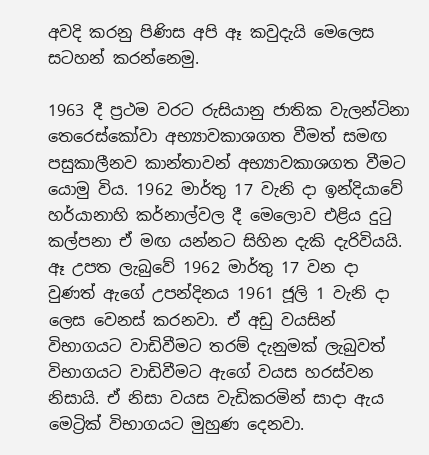අවදි කරනු පිණිස අපි ඈ කවුදැයි මෙලෙස සටහන් කරන්නෙමු.

1963 දී ප්‍රථම වරට රුසියානු ජාතික වැලන්ටිනා තෙරෙස්කෝවා අභ්‍යාවකාශගත වීමත් සමඟ පසුකාලීනව කාන්තාවන් අභ්‍යාවකාශගත වීමට යොමු විය. 1962 මාර්තු 17 වැනි දා ඉන්දියාවේ හර්යානාහි කර්නාල්වල දී මෙලොව එළිය දුටු කල්පනා ඒ මඟ යන්නට සිහින දැකි දැරිවියයි. ඈ උපත ලැබුවේ 1962 මාර්තු 17 වන දා වුණත් ඇගේ උපන්දිනය 1961 ජූලි 1 වැනි දා ලෙස වෙනස් කරනවා. ඒ අඩු වයසින් විභාගයට වාඩිවීමට තරම් දැනුමක් ලැබුවත් විභාගයට වාඩිවීමට ඇගේ වයස හරස්වන නිසායි. ඒ නිසා වයස වැඩිකරමින් සාදා ඇය මෙට්‍රික් විභාගයට මුහුණ දෙනවා.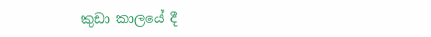කුඩා කාලයේ දී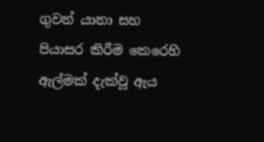ගුවන් යානා සහ පියාසර කිරීම කෙරෙහි ඇල්මක් දැක්වූ ඇය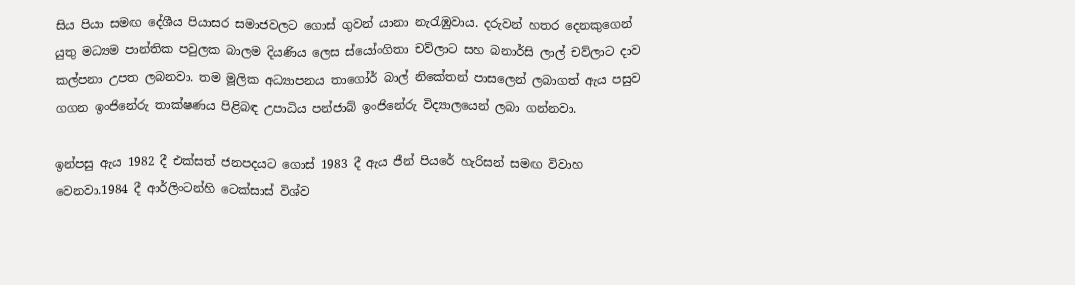සිය පියා සමඟ දේශීය පියාසර සමාජවලට ගොස් ගුවන් යානා නැරැඹුවාය. දරුවන් හතර දෙනකුගෙන් යුතු මධ්‍යම පාන්තික පවුලක බාලම දියණිය ලෙස ස්යෝංගිතා චව්ලාට සහ බනාර්සි ලාල් චව්ලාට දාව කල්පනා උපත ලබනවා. තම මූලික අධ්‍යාපනය තාගෝර් බාල් නිකේතන් පාසලෙන් ලබාගත් ඇය පසුව ගගන ඉංජිනේරු තාක්ෂණය පිළිබඳ උපාධිය පන්ජාබ් ඉංජිනේරු විද්‍යාලයෙන් ලබා ගන්නවා.

ඉන්පසු ඇය 1982 දී එක්සත් ජනපදයට ගොස් 1983 දී ඇය ජීන් පියරේ හැරිසන් සමඟ විවාහ වෙනවා.1984 දී ආර්ලිංටන්හි ටෙක්සාස් විශ්ව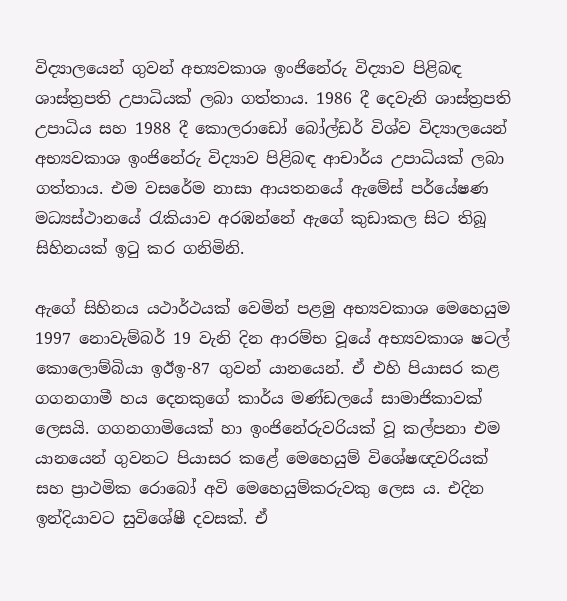විද්‍යාලයෙන් ගුවන් අභ්‍යවකාශ ඉංජිනේරු විද්‍යාව පිළිබඳ ශාස්ත්‍රපති උපාධියක් ලබා ගත්තාය. 1986 දී දෙවැනි ශාස්ත්‍රපති උපාධිය සහ 1988 දී කොලරාඩෝ බෝල්ඩර් විශ්ව විද්‍යාලයෙන් අභ්‍යවකාශ ඉංජිනේරු විද්‍යාව පිළිබඳ ආචාර්ය උපාධියක් ලබා ගත්තාය. එම වසරේම නාසා ආයතනයේ ඇමේස් පර්යේෂණ මධ්‍යස්ථානයේ රැකියාව අරඹන්නේ ඇගේ කුඩාකල සිට තිබූ සිහිනයක් ඉටු කර ගනිමිනි.

ඇගේ සිහිනය යථාර්ථයක් වෙමින් පළමු අභ්‍යවකාශ මෙහෙයුම 1997 නොවැම්බර් 19 වැනි දින ආරම්භ වූයේ අභ්‍යවකාශ ෂටල් කොලොම්බියා ඉඊඉ-87 ගුවන් යානයෙන්. ඒ එහි පියාසර කළ ගගනගාමී හය දෙනකුගේ කාර්ය මණ්ඩලයේ සාමාජිකාවක් ලෙසයි. ගගනගාමියෙක් හා ඉංජිනේරුවරියක් වූ කල්පනා එම යානයෙන් ගුවනට පියාසර කළේ මෙහෙයුම් විශේෂඥවරියක් සහ ප්‍රාථමික රොබෝ අවි මෙහෙයුම්කරුවකු ලෙස ය. එදින ඉන්දියාවට සුවිශේෂී දවසක්. ඒ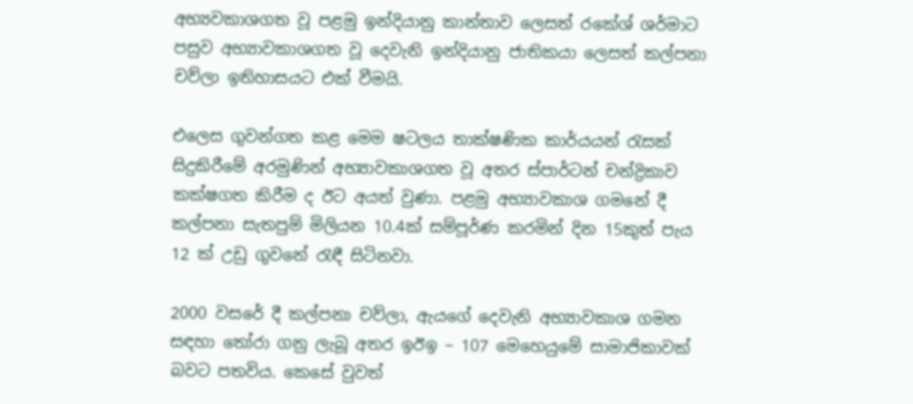අභ්‍යවකාශගත වූ පළමු ඉන්දියානු කාන්තාව ලෙසත් රකේශ් ශර්මාට පසුව අභ්‍යාවකාශගත වූ දෙවැනි ඉන්දියානු ජාතිකයා ලෙසත් කල්පනා චව්ලා ඉතිහාසයට එක් වීමයි.

එලෙස ගුවන්ගත කළ මෙම ෂටලය තාක්ෂණික කාර්යයන් රැසක් සිදුකිරීමේ අරමුණින් අභ්‍යාවකාශගත වූ අතර ස්පාර්ටන් චන්ද්‍රිකාව කක්ෂගත කිරීම ද ඊට අයත් වුණා. පළමු අභ්‍යාවකාශ ගමනේ දී කල්පනා සැතපුම් මිලියන 10.4ක් සම්පූර්ණ කරමින් දින 15කුත් පැය 12 ක් උඩු ගුවනේ රැඳී සිටිනවා.

2000 වසරේ දී කල්පනා චව්ලා, ඇයගේ දෙවැනි අභ්‍යාවකාශ ගමන සඳහා තෝරා ගනු ලැබූ අතර ඉඊඉ – 107 මෙහෙයුමේ සාමාජිකාවක් බවට පතවිය. කෙසේ වුවත්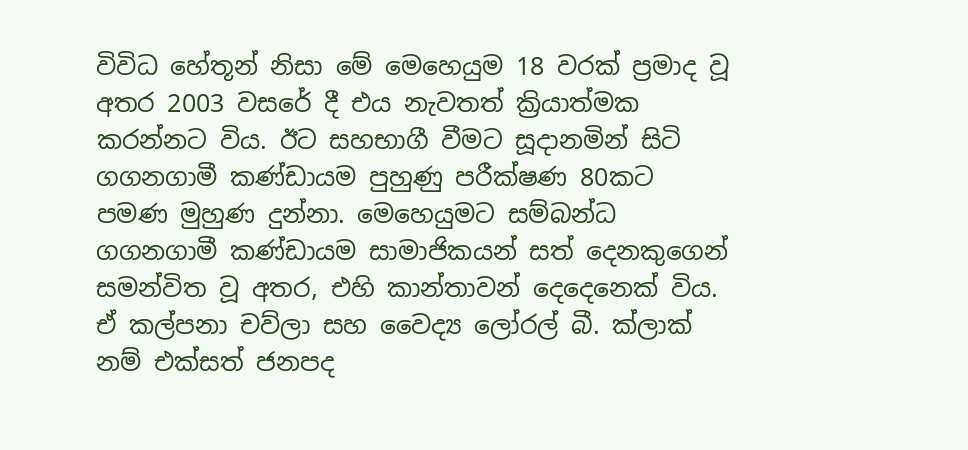විවිධ හේතූන් නිසා මේ මෙහෙයුම 18 වරක් ප්‍රමාද වූ අතර 2003 වසරේ දී එය නැවතත් ක්‍රියාත්මක කරන්නට විය. ඊට සහභාගී වීමට සූදානමින් සිටි ගගනගාමී කණ්ඩායම පුහුණු පරීක්ෂණ 80කට පමණ මුහුණ දුන්නා. මෙහෙයුමට සම්බන්ධ ගගනගාමී කණ්ඩායම සාමාජිකයන් සත් දෙනකුගෙන් සමන්විත වූ අතර, එහි කාන්තාවන් දෙදෙනෙක් විය. ඒ කල්පනා චව්ලා සහ වෛද්‍ය ලෝරල් බී. ක්ලාක් නම් එක්සත් ජනපද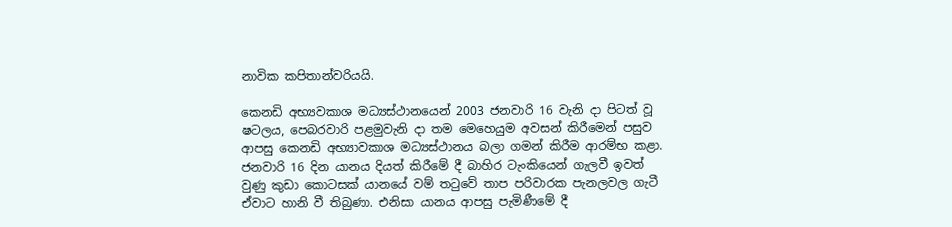නාවික කපිතාන්වරියයි.

කෙනඩි අභ්‍යවකාශ මධ්‍යස්ථානයෙන් 2003 ජනවාරි 16 වැනි දා පිටත් වූ ෂටලය, පෙබරවාරි පළමුවැනි දා තම මෙහෙයුම අවසන් කිරීමෙන් පසුව ආපසු කෙනඩි අභ්‍යාවකාශ මධ්‍යස්ථානය බලා ගමන් කිරීම ආරම්භ කළා. ජනවාරි 16 දින යානය දියත් කිරීමේ දී බාහිර ටැංකියෙන් ගැලවී ඉවත් වුණු කුඩා කොටසක් යානයේ වම් තටුවේ තාප පරිවාරක පැනලවල ගැටී ඒවාට හානි වී තිබුණා. එනිසා යානය ආපසු පැමිණීමේ දී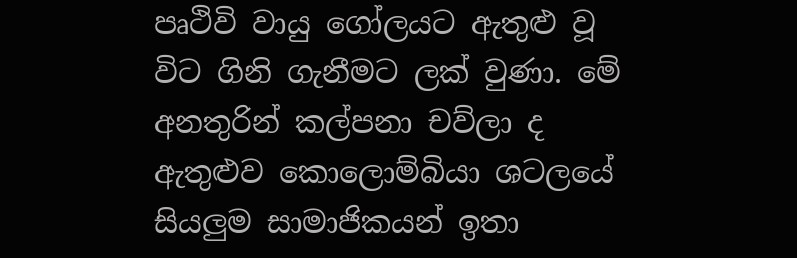පෘථිවි වායු ගෝලයට ඇතුළු වූ විට ගිනි ගැනීමට ලක් වුණා. මේ අනතුරින් කල්පනා චව්ලා ද ඇතුළුව කොලොම්බියා ශටලයේ සියලුම සාමාජිකයන් ඉතා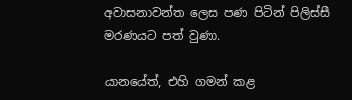අවාසනාවන්ත ලෙස පණ පිටින් පිලිස්සී මරණයට පත් වුණා.

යානයේත්, එහි ගමන් කළ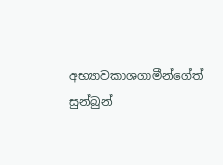අභ්‍යාවකාශගාමීන්ගේත් සුන්බුන්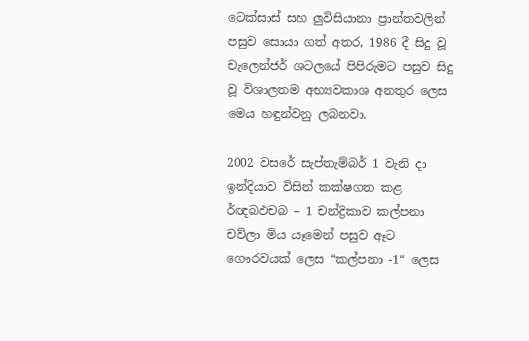ටෙක්සාස් සහ ලුවිසියානා ප්‍රාන්තවලින් පසුව සොයා ගත් අතර, 1986 දී සිදු වූ චැලෙන්ජර් ශටලයේ පිපිරුමට පසුව සිදු වූ විශාලතම අභ්‍යවකාශ අනතුර ලෙස මෙය හඳුන්වනු ලබනවා.

2002 වසරේ සැප්තැම්බර් 1 වැනි දා ඉන්දියාව විසින් කක්ෂගත කළ ර්ඥබඵචබ – 1 චන්ද්‍රිකාව කල්පනා චව්ලා මිය යෑමෙන් පසුව ඈට ගෞරවයක් ලෙස “කල්පනා -1“ ලෙස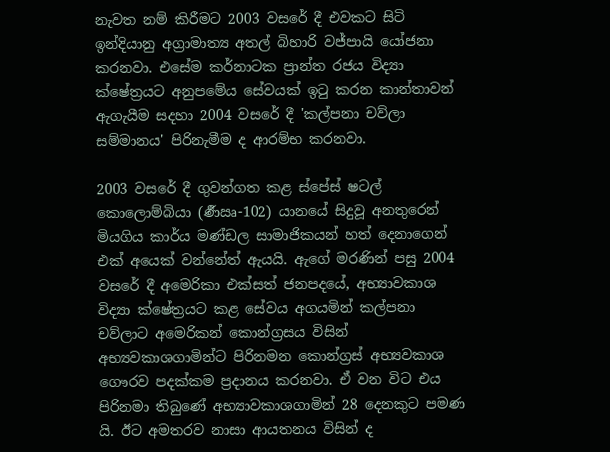නැවත නම් කිරීමට 2003 වසරේ දී එවකට සිටි ඉන්දියානු අග්‍රාමාත්‍ය අතල් බිහාරි වජ්පායි යෝජනා කරනවා. එසේම කර්නාටක ප්‍රාන්ත රජය විද්‍යා ක්ෂේත්‍රයට අනුපමේය සේවයක් ඉටු කරන කාන්තාවන් ඇගැයීම සදහා 2004 වසරේ දී 'කල්පනා චව්ලා සම්මානය' පිරිනැමීම ද ආරම්භ කරනවා.

2003 වසරේ දී ගුවන්ගත කළ ස්පේස් ෂටල් කොලොම්බියා (ර්‍ණඍ-102) යානයේ සිදුවූ අනතුරෙන් මියගිය කාර්ය මණ්ඩල සාමාජිකයන් හත් දෙනාගෙන් එක් අයෙක් වන්නේත් ඇයයි. ඇගේ මරණින් පසු 2004 වසරේ දී අමෙරිකා එක්සත් ජනපදයේ, අභ්‍යාවකාශ විද්‍යා ක්ෂේත්‍රයට කළ සේවය අගයමින් කල්පනා චව්ලාට අමෙරිකන් කොන්ග්‍රසය විසින් අභ්‍යවකාශගාමින්ට පිරිනමන කොන්ග්‍රස් අභ්‍යවකාශ ගෞරව පදක්කම ප්‍රදානය කරනවා. ඒ වන විට එය පිරිනමා තිබුණේ අභ්‍යාවකාශගාමින් 28 දෙනකුට පමණ යි. ඊට අමතරව නාසා ආයතනය විසින් ද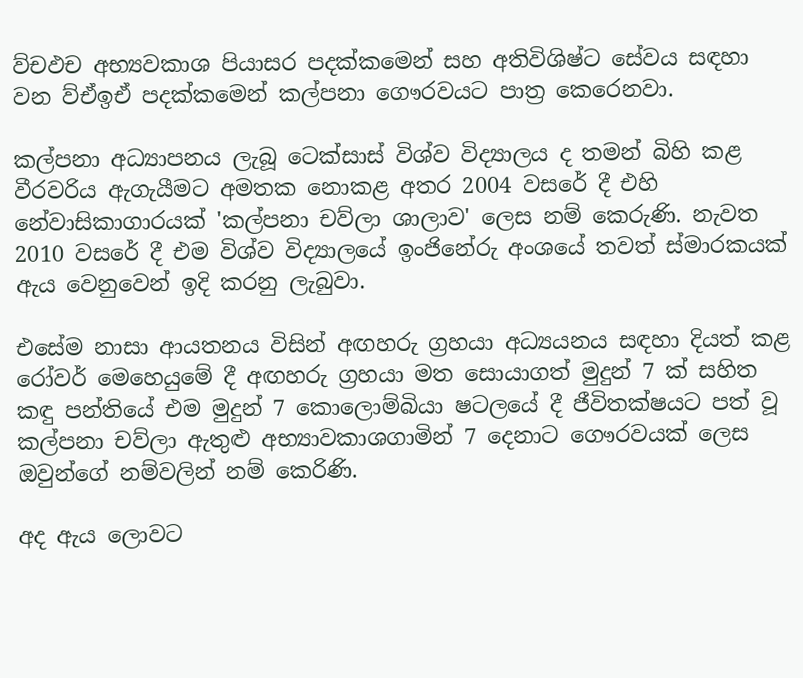ව්චඵච අභ්‍යවකාශ පියාසර පදක්කමෙන් සහ අතිවිශිෂ්ට සේවය සඳහා වන ව්ඒඉඒ පදක්කමෙන් කල්පනා ගෞරවයට පාත්‍ර කෙරෙනවා.

කල්පනා අධ්‍යාපනය ලැබූ ටෙක්සාස් විශ්ව විද්‍යාලය ද තමන් බිහි කළ වීරවරිය ඇගැයීමට අමතක නොකළ අතර 2004 වසරේ දී එහි නේවාසිකාගාරයක් 'කල්පනා චව්ලා ශාලාව' ලෙස නම් කෙරුණි. නැවත 2010 වසරේ දී එම විශ්ව විද්‍යාලයේ ඉංජිනේරු අංශයේ තවත් ස්මාරකයක් ඇය වෙනුවෙන් ඉදි කරනු ලැබුවා.

එසේම නාසා ආයතනය විසින් අඟහරු ග්‍රහයා අධ්‍යයනය සඳහා දියත් කළ රෝවර් මෙහෙයුමේ දී අඟහරු ග්‍රහයා මත සොයාගත් මුදුන් 7 ක් සහිත කඳු පන්තියේ එම මුදුන් 7 කොලොම්බියා ෂටලයේ දී ජීවිතක්ෂයට පත් වූ කල්පනා චව්ලා ඇතුළු අභ්‍යාවකාශගාමින් 7 දෙනාට ගෞරවයක් ලෙස ඔවුන්ගේ නම්වලින් නම් කෙරිණි.

අද ඇය ලොවට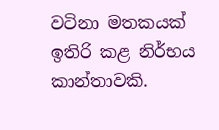වටිනා මතකයක් ඉතිරි කළ නිර්භය කාන්තාවකි.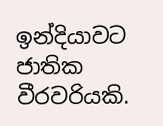ඉන්දියාවට ජාතික වීරවරියකි.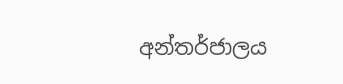අන්තර්ජාලය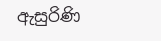ඇසුරිණි